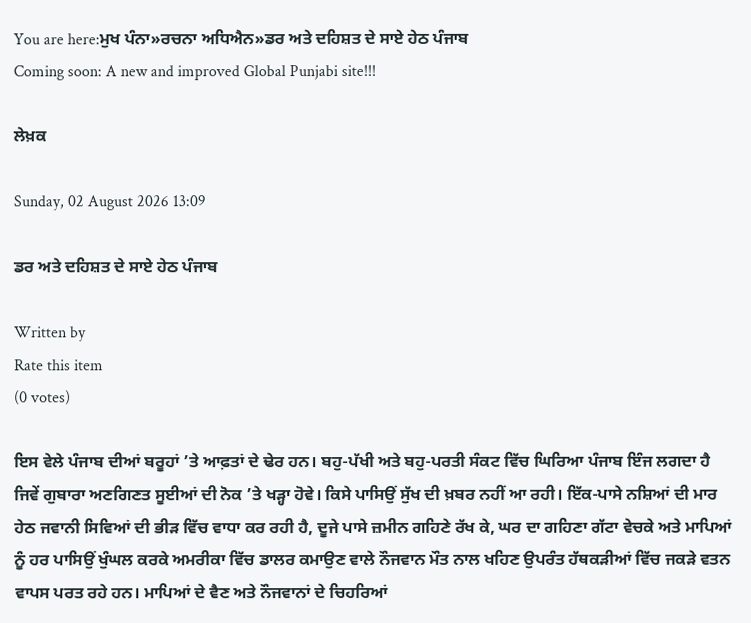You are here:ਮੁਖ ਪੰਨਾ»ਰਚਨਾ ਅਧਿਐਨ»ਡਰ ਅਤੇ ਦਹਿਸ਼ਤ ਦੇ ਸਾਏ ਹੇਠ ਪੰਜਾਬ
Coming soon: A new and improved Global Punjabi site!!!

ਲੇਖ਼ਕ

Sunday, 02 August 2026 13:09

ਡਰ ਅਤੇ ਦਹਿਸ਼ਤ ਦੇ ਸਾਏ ਹੇਠ ਪੰਜਾਬ

Written by
Rate this item
(0 votes)

ਇਸ ਵੇਲੇ ਪੰਜਾਬ ਦੀਆਂ ਬਰੂਹਾਂ ’ਤੇ ਆਫ਼ਤਾਂ ਦੇ ਢੇਰ ਹਨ। ਬਹੁ-ਪੱਖੀ ਅਤੇ ਬਹੁ-ਪਰਤੀ ਸੰਕਟ ਵਿੱਚ ਘਿਰਿਆ ਪੰਜਾਬ ਇੰਜ ਲਗਦਾ ਹੈ ਜਿਵੇਂ ਗੁਬਾਰਾ ਅਣਗਿਣਤ ਸੂਈਆਂ ਦੀ ਨੋਕ ’ਤੇ ਖੜ੍ਹਾ ਹੋਵੇ। ਕਿਸੇ ਪਾਸਿਉਂ ਸੁੱਖ ਦੀ ਖ਼ਬਰ ਨਹੀਂ ਆ ਰਹੀ। ਇੱਕ-ਪਾਸੇ ਨਸ਼ਿਆਂ ਦੀ ਮਾਰ ਹੇਠ ਜਵਾਨੀ ਸਿਵਿਆਂ ਦੀ ਭੀੜ ਵਿੱਚ ਵਾਧਾ ਕਰ ਰਹੀ ਹੈ, ਦੂਜੇ ਪਾਸੇ ਜ਼ਮੀਨ ਗਹਿਣੇ ਰੱਖ ਕੇ, ਘਰ ਦਾ ਗਹਿਣਾ ਗੱਟਾ ਵੇਚਕੇ ਅਤੇ ਮਾਪਿਆਂ ਨੂੰ ਹਰ ਪਾਸਿਉਂ ਖੁੰਘਲ ਕਰਕੇ ਅਮਰੀਕਾ ਵਿੱਚ ਡਾਲਰ ਕਮਾਉਣ ਵਾਲੇ ਨੌਜਵਾਨ ਮੌਤ ਨਾਲ ਖਹਿਣ ਉਪਰੰਤ ਹੱਥਕੜੀਆਂ ਵਿੱਚ ਜਕੜੇ ਵਤਨ ਵਾਪਸ ਪਰਤ ਰਹੇ ਹਨ। ਮਾਪਿਆਂ ਦੇ ਵੈਣ ਅਤੇ ਨੌਜਵਾਨਾਂ ਦੇ ਚਿਹਰਿਆਂ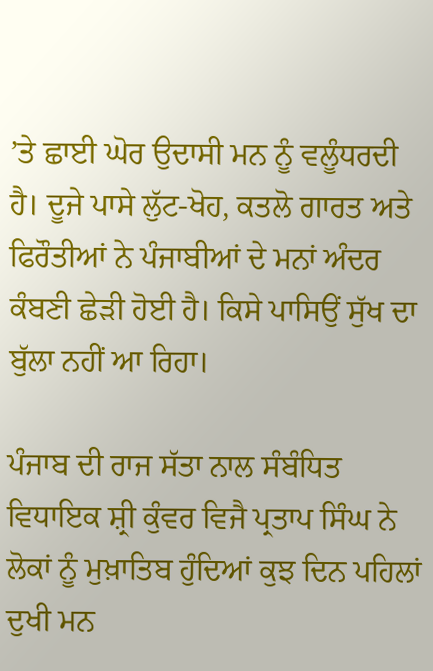’ਤੇ ਛਾਈ ਘੋਰ ਉਦਾਸੀ ਮਨ ਨੂੰ ਵਲੂੰਧਰਦੀ ਹੈ। ਦੂਜੇ ਪਾਸੇ ਲੁੱਟ-ਖੋਹ, ਕਤਲੋ ਗਾਰਤ ਅਤੇ ਫਿਰੌਤੀਆਂ ਨੇ ਪੰਜਾਬੀਆਂ ਦੇ ਮਨਾਂ ਅੰਦਰ ਕੰਬਣੀ ਛੇੜੀ ਹੋਈ ਹੈ। ਕਿਸੇ ਪਾਸਿਉਂ ਸੁੱਖ ਦਾ ਬੁੱਲਾ ਨਹੀਂ ਆ ਰਿਹਾ।

ਪੰਜਾਬ ਦੀ ਰਾਜ ਸੱਤਾ ਨਾਲ ਸੰਬੰਧਿਤ ਵਿਧਾਇਕ ਸ਼੍ਰੀ ਕੁੰਵਰ ਵਿਜੈ ਪ੍ਰਤਾਪ ਸਿੰਘ ਨੇ ਲੋਕਾਂ ਨੂੰ ਮੁਖ਼ਾਤਿਬ ਹੁੰਦਿਆਂ ਕੁਝ ਦਿਨ ਪਹਿਲਾਂ ਦੁਖੀ ਮਨ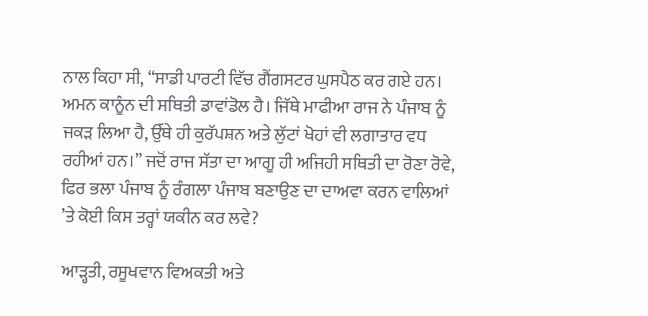ਨਾਲ ਕਿਹਾ ਸੀ, “ਸਾਡੀ ਪਾਰਟੀ ਵਿੱਚ ਗੈਂਗਸਟਰ ਘੁਸਪੈਠ ਕਰ ਗਏ ਹਨ। ਅਮਨ ਕਾਨੂੰਨ ਦੀ ਸਥਿਤੀ ਡਾਵਾਂਡੋਲ ਹੈ। ਜਿੱਥੇ ਮਾਫੀਆ ਰਾਜ ਨੇ ਪੰਜਾਬ ਨੂੰ ਜਕੜ ਲਿਆ ਹੈ, ਉੱਥੇ ਹੀ ਕੁਰੱਪਸ਼ਨ ਅਤੇ ਲੁੱਟਾਂ ਖੋਹਾਂ ਵੀ ਲਗਾਤਾਰ ਵਧ ਰਹੀਆਂ ਹਨ।” ਜਦੋਂ ਰਾਜ ਸੱਤਾ ਦਾ ਆਗੂ ਹੀ ਅਜਿਹੀ ਸਥਿਤੀ ਦਾ ਰੋਣਾ ਰੋਵੇ, ਫਿਰ ਭਲਾ ਪੰਜਾਬ ਨੂੰ ਰੰਗਲਾ ਪੰਜਾਬ ਬਣਾਉਣ ਦਾ ਦਾਅਵਾ ਕਰਨ ਵਾਲਿਆਂ ’ਤੇ ਕੋਈ ਕਿਸ ਤਰ੍ਹਾਂ ਯਕੀਨ ਕਰ ਲਵੇ?

ਆੜ੍ਹਤੀ, ਰਸੂਖਵਾਨ ਵਿਅਕਤੀ ਅਤੇ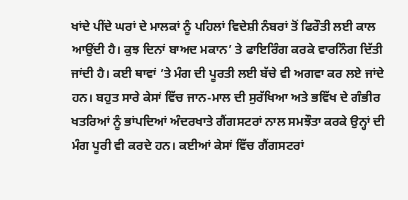ਖਾਂਦੇ ਪੀਂਦੇ ਘਰਾਂ ਦੇ ਮਾਲਕਾਂ ਨੂੰ ਪਹਿਲਾਂ ਵਿਦੇਸ਼ੀ ਨੰਬਰਾਂ ਤੋਂ ਫਿਰੌਤੀ ਲਈ ਕਾਲ ਆਉਂਦੀ ਹੈ। ਕੁਝ ਦਿਨਾਂ ਬਾਅਦ ਮਕਾਨ’ ਤੇ ਫਾਇਰਿੰਗ ਕਰਕੇ ਵਾਰਨਿੰਗ ਦਿੱਤੀ ਜਾਂਦੀ ਹੈ। ਕਈ ਥਾਵਾਂ ’ਤੇ ਮੰਗ ਦੀ ਪੂਰਤੀ ਲਈ ਬੱਚੇ ਵੀ ਅਗਵਾ ਕਰ ਲਏ ਜਾਂਦੇ ਹਨ। ਬਹੁਤ ਸਾਰੇ ਕੇਸਾਂ ਵਿੱਚ ਜਾਨ-ਮਾਲ ਦੀ ਸੁਰੱਖਿਆ ਅਤੇ ਭਵਿੱਖ ਦੇ ਗੰਭੀਰ ਖਤਰਿਆਂ ਨੂੰ ਭਾਂਪਦਿਆਂ ਅੰਦਰਖਾਤੇ ਗੈਂਗਸਟਰਾਂ ਨਾਲ ਸਮਝੌਤਾ ਕਰਕੇ ਉਨ੍ਹਾਂ ਦੀ ਮੰਗ ਪੂਰੀ ਵੀ ਕਰਦੇ ਹਨ। ਕਈਆਂ ਕੇਸਾਂ ਵਿੱਚ ਗੈਂਗਸਟਰਾਂ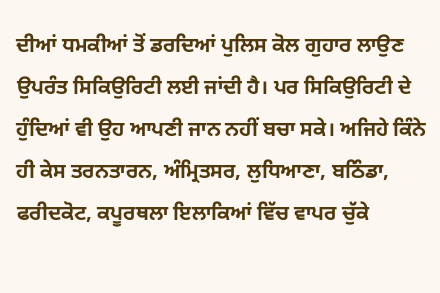ਦੀਆਂ ਧਮਕੀਆਂ ਤੋਂ ਡਰਦਿਆਂ ਪੁਲਿਸ ਕੋਲ ਗੁਹਾਰ ਲਾਉਣ ਉਪਰੰਤ ਸਿਕਿਉਰਿਟੀ ਲਈ ਜਾਂਦੀ ਹੈ। ਪਰ ਸਿਕਿਉਰਿਟੀ ਦੇ ਹੁੰਦਿਆਂ ਵੀ ਉਹ ਆਪਣੀ ਜਾਨ ਨਹੀਂ ਬਚਾ ਸਕੇ। ਅਜਿਹੇ ਕਿੰਨੇ ਹੀ ਕੇਸ ਤਰਨਤਾਰਨ, ਅੰਮ੍ਰਿਤਸਰ, ਲੁਧਿਆਣਾ, ਬਠਿੰਡਾ, ਫਰੀਦਕੋਟ, ਕਪੂਰਥਲਾ ਇਲਾਕਿਆਂ ਵਿੱਚ ਵਾਪਰ ਚੁੱਕੇ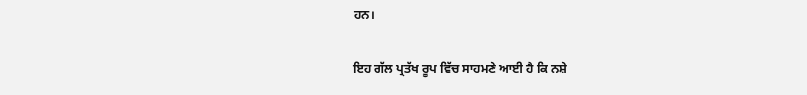ਹਨ।

ਇਹ ਗੱਲ ਪ੍ਰਤੱਖ ਰੂਪ ਵਿੱਚ ਸਾਹਮਣੇ ਆਈ ਹੈ ਕਿ ਨਸ਼ੇ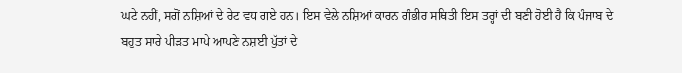ਘਟੇ ਨਹੀਂ, ਸਗੋਂ ਨਸ਼ਿਆਂ ਦੇ ਰੇਟ ਵਧ ਗਏ ਹਨ। ਇਸ ਵੇਲੇ ਨਸ਼ਿਆਂ ਕਾਰਨ ਗੰਭੀਰ ਸਥਿਤੀ ਇਸ ਤਰ੍ਹਾਂ ਦੀ ਬਣੀ ਹੋਈ ਹੈ ਕਿ ਪੰਜਾਬ ਦੇ ਬਹੁਤ ਸਾਰੇ ਪੀੜਤ ਮਾਪੇ ਆਪਣੇ ਨਸ਼ਈ ਪੁੱਤਾਂ ਦੇ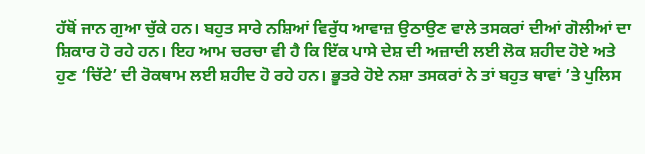ਹੱਥੋਂ ਜਾਨ ਗੁਆ ਚੁੱਕੇ ਹਨ। ਬਹੁਤ ਸਾਰੇ ਨਸ਼ਿਆਂ ਵਿਰੁੱਧ ਆਵਾਜ਼ ਉਠਾਉਣ ਵਾਲੇ ਤਸਕਰਾਂ ਦੀਆਂ ਗੋਲੀਆਂ ਦਾ ਸ਼ਿਕਾਰ ਹੋ ਰਹੇ ਹਨ। ਇਹ ਆਮ ਚਰਚਾ ਵੀ ਹੈ ਕਿ ਇੱਕ ਪਾਸੇ ਦੇਸ਼ ਦੀ ਅਜ਼ਾਦੀ ਲਈ ਲੋਕ ਸ਼ਹੀਦ ਹੋਏ ਅਤੇ ਹੁਣ ‘ਚਿੱਟੇ’ ਦੀ ਰੋਕਥਾਮ ਲਈ ਸ਼ਹੀਦ ਹੋ ਰਹੇ ਹਨ। ਭੂਤਰੇ ਹੋਏ ਨਸ਼ਾ ਤਸਕਰਾਂ ਨੇ ਤਾਂ ਬਹੁਤ ਥਾਵਾਂ ’ਤੇ ਪੁਲਿਸ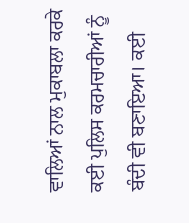ਵਾਲਿਆਂ ਨਾਲ ਮੁਕਾਬਲਾ ਕਰਕੇ ਕਈ ਪੁਲਿਸ ਕਰਮਚਾਰੀਆਂ ਨੂੰ ਬੰਦੀ ਵੀ ਬਣਾਇਆ। ਕਈ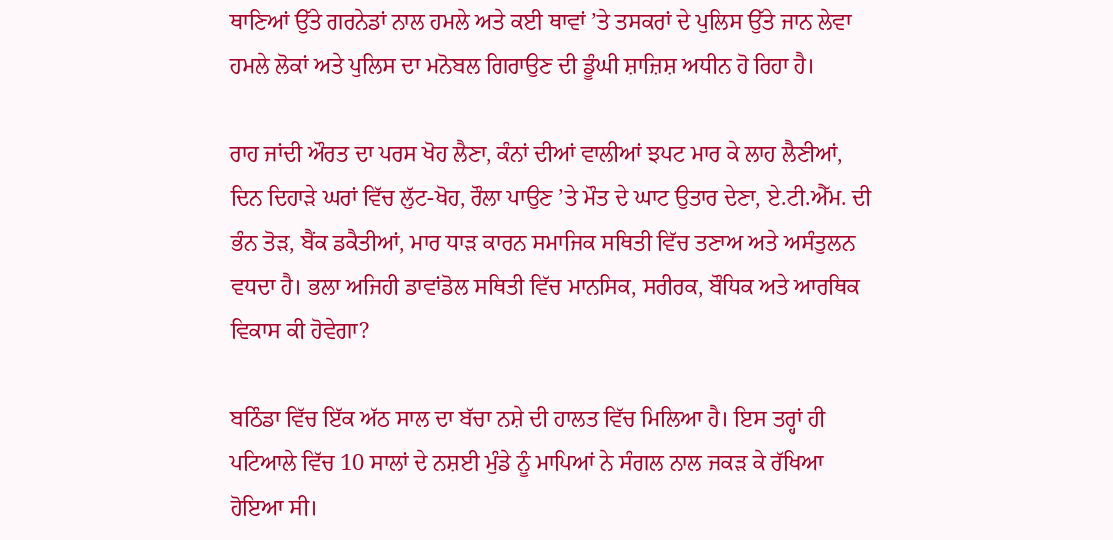ਥਾਣਿਆਂ ਉੱਤੇ ਗਰਨੇਡਾਂ ਨਾਲ ਹਮਲੇ ਅਤੇ ਕਈ ਥਾਵਾਂ ’ਤੇ ਤਸਕਰਾਂ ਦੇ ਪੁਲਿਸ ਉੱਤੇ ਜਾਨ ਲੇਵਾ ਹਮਲੇ ਲੋਕਾਂ ਅਤੇ ਪੁਲਿਸ ਦਾ ਮਨੋਬਲ ਗਿਰਾਉਣ ਦੀ ਡੂੰਘੀ ਸ਼ਾਜ਼ਿਸ਼ ਅਧੀਨ ਹੋ ਰਿਹਾ ਹੈ।

ਰਾਹ ਜਾਂਦੀ ਔਰਤ ਦਾ ਪਰਸ ਖੋਹ ਲੈਣਾ, ਕੰਨਾਂ ਦੀਆਂ ਵਾਲੀਆਂ ਝਪਟ ਮਾਰ ਕੇ ਲਾਹ ਲੈਣੀਆਂ, ਦਿਨ ਦਿਹਾੜੇ ਘਰਾਂ ਵਿੱਚ ਲੁੱਟ-ਖੋਹ, ਰੌਲਾ ਪਾਉਣ ’ਤੇ ਮੌਤ ਦੇ ਘਾਟ ਉਤਾਰ ਦੇਣਾ, ਏ.ਟੀ.ਐੱਮ. ਦੀ ਭੰਨ ਤੋੜ, ਬੈਂਕ ਡਕੈਤੀਆਂ, ਮਾਰ ਧਾੜ ਕਾਰਨ ਸਮਾਜਿਕ ਸਥਿਤੀ ਵਿੱਚ ਤਣਾਅ ਅਤੇ ਅਸੰਤੁਲਨ ਵਧਦਾ ਹੈ। ਭਲਾ ਅਜਿਹੀ ਡਾਵਾਂਡੋਲ ਸਥਿਤੀ ਵਿੱਚ ਮਾਨਸਿਕ, ਸਰੀਰਕ, ਬੌਧਿਕ ਅਤੇ ਆਰਥਿਕ ਵਿਕਾਸ ਕੀ ਹੋਵੇਗਾ?

ਬਠਿੰਡਾ ਵਿੱਚ ਇੱਕ ਅੱਠ ਸਾਲ ਦਾ ਬੱਚਾ ਨਸ਼ੇ ਦੀ ਹਾਲਤ ਵਿੱਚ ਮਿਲਿਆ ਹੈ। ਇਸ ਤਰ੍ਹਾਂ ਹੀ ਪਟਿਆਲੇ ਵਿੱਚ 10 ਸਾਲਾਂ ਦੇ ਨਸ਼ਈ ਮੁੰਡੇ ਨੂੰ ਮਾਪਿਆਂ ਨੇ ਸੰਗਲ ਨਾਲ ਜਕੜ ਕੇ ਰੱਖਿਆ ਹੋਇਆ ਸੀ।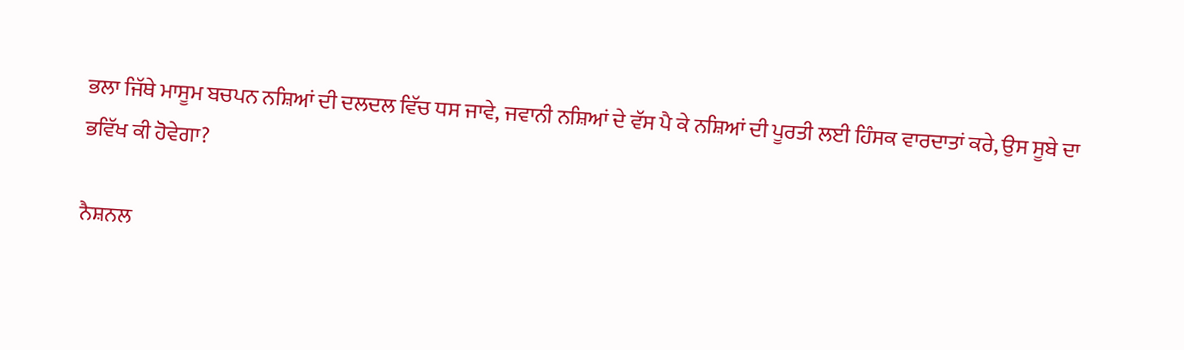ਭਲਾ ਜਿੱਥੇ ਮਾਸੂਮ ਬਚਪਨ ਨਸ਼ਿਆਂ ਦੀ ਦਲਦਲ ਵਿੱਚ ਧਸ ਜਾਵੇ, ਜਵਾਨੀ ਨਸ਼ਿਆਂ ਦੇ ਵੱਸ ਪੈ ਕੇ ਨਸ਼ਿਆਂ ਦੀ ਪੂਰਤੀ ਲਈ ਹਿੰਸਕ ਵਾਰਦਾਤਾਂ ਕਰੇ, ਉਸ ਸੂਬੇ ਦਾ ਭਵਿੱਖ ਕੀ ਹੋਵੇਗਾ?

ਨੈਸ਼ਨਲ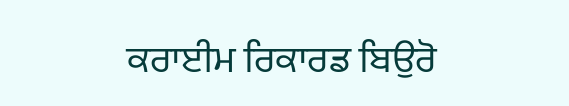ਕਰਾਈਮ ਰਿਕਾਰਡ ਬਿਉਰੋ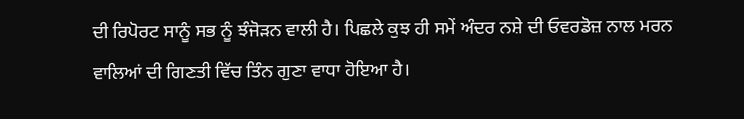ਦੀ ਰਿਪੋਰਟ ਸਾਨੂੰ ਸਭ ਨੂੰ ਝੰਜੋੜਨ ਵਾਲੀ ਹੈ। ਪਿਛਲੇ ਕੁਝ ਹੀ ਸਮੇਂ ਅੰਦਰ ਨਸ਼ੇ ਦੀ ਓਵਰਡੋਜ਼ ਨਾਲ ਮਰਨ ਵਾਲਿਆਂ ਦੀ ਗਿਣਤੀ ਵਿੱਚ ਤਿੰਨ ਗੁਣਾ ਵਾਧਾ ਹੋਇਆ ਹੈ।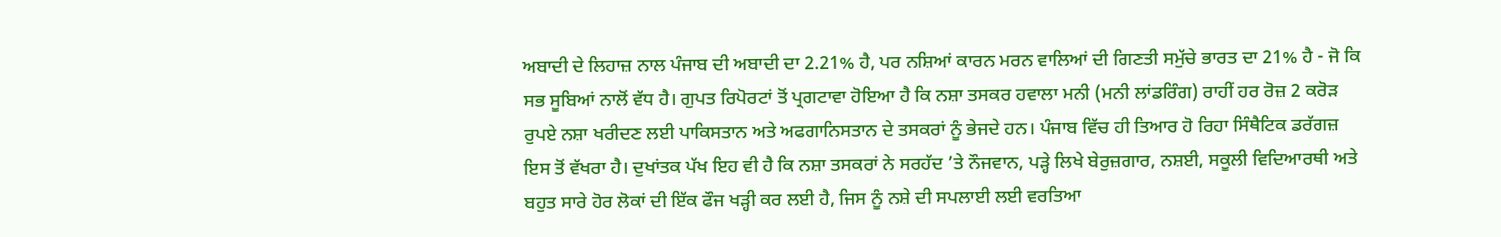ਅਬਾਦੀ ਦੇ ਲਿਹਾਜ਼ ਨਾਲ ਪੰਜਾਬ ਦੀ ਅਬਾਦੀ ਦਾ 2.21% ਹੈ, ਪਰ ਨਸ਼ਿਆਂ ਕਾਰਨ ਮਰਨ ਵਾਲਿਆਂ ਦੀ ਗਿਣਤੀ ਸਮੁੱਚੇ ਭਾਰਤ ਦਾ 21% ਹੈ - ਜੋ ਕਿ ਸਭ ਸੂਬਿਆਂ ਨਾਲੋਂ ਵੱਧ ਹੈ। ਗੁਪਤ ਰਿਪੋਰਟਾਂ ਤੋਂ ਪ੍ਰਗਟਾਵਾ ਹੋਇਆ ਹੈ ਕਿ ਨਸ਼ਾ ਤਸਕਰ ਹਵਾਲਾ ਮਨੀ (ਮਨੀ ਲਾਂਡਰਿੰਗ) ਰਾਹੀਂ ਹਰ ਰੋਜ਼ 2 ਕਰੋੜ ਰੁਪਏ ਨਸ਼ਾ ਖਰੀਦਣ ਲਈ ਪਾਕਿਸਤਾਨ ਅਤੇ ਅਫਗਾਨਿਸਤਾਨ ਦੇ ਤਸਕਰਾਂ ਨੂੰ ਭੇਜਦੇ ਹਨ। ਪੰਜਾਬ ਵਿੱਚ ਹੀ ਤਿਆਰ ਹੋ ਰਿਹਾ ਸਿੰਥੈਟਿਕ ਡਰੱਗਜ਼ ਇਸ ਤੋਂ ਵੱਖਰਾ ਹੈ। ਦੁਖਾਂਤਕ ਪੱਖ ਇਹ ਵੀ ਹੈ ਕਿ ਨਸ਼ਾ ਤਸਕਰਾਂ ਨੇ ਸਰਹੱਦ ’ਤੇ ਨੌਜਵਾਨ, ਪੜ੍ਹੇ ਲਿਖੇ ਬੇਰੁਜ਼ਗਾਰ, ਨਸ਼ਈ, ਸਕੂਲੀ ਵਿਦਿਆਰਥੀ ਅਤੇ ਬਹੁਤ ਸਾਰੇ ਹੋਰ ਲੋਕਾਂ ਦੀ ਇੱਕ ਫੌਜ ਖੜ੍ਹੀ ਕਰ ਲਈ ਹੈ, ਜਿਸ ਨੂੰ ਨਸ਼ੇ ਦੀ ਸਪਲਾਈ ਲਈ ਵਰਤਿਆ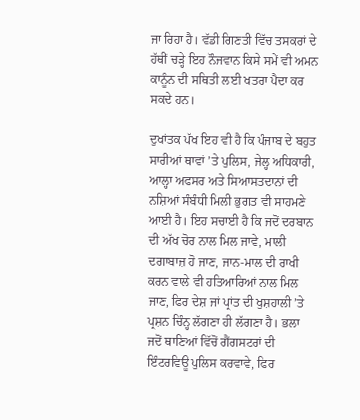ਜਾ ਰਿਹਾ ਹੈ। ਵੱਡੀ ਗਿਣਤੀ ਵਿੱਚ ਤਸਕਰਾਂ ਦੇ ਹੱਥੀਂ ਚੜ੍ਹੇ ਇਹ ਨੌਜਵਾਨ ਕਿਸੇ ਸਮੇਂ ਵੀ ਅਮਨ ਕਾਨੂੰਨ ਦੀ ਸਥਿਤੀ ਲਈ ਖਤਰਾ ਪੈਦਾ ਕਰ ਸਕਦੇ ਹਨ।

ਦੁਖਾਂਤਕ ਪੱਖ ਇਹ ਵੀ ਹੈ ਕਿ ਪੰਜਾਬ ਦੇ ਬਹੁਤ ਸਾਰੀਆਂ ਥਾਵਾਂ ’ਤੇ ਪੁਲਿਸ, ਜੇਲ੍ਹ ਅਧਿਕਾਰੀ, ਆਲ੍ਹਾ ਅਫਸਰ ਅਤੇ ਸਿਆਸਤਦਾਨਾਂ ਦੀ ਨਸ਼ਿਆਂ ਸੰਬੰਧੀ ਮਿਲੀ ਭੁਗਤ ਵੀ ਸਾਹਮਣੇ ਆਈ ਹੈ। ਇਹ ਸਚਾਈ ਹੈ ਕਿ ਜਦੋਂ ਦਰਬਾਨ ਦੀ ਅੱਖ ਚੋਰ ਨਾਲ ਮਿਲ ਜਾਵੇ, ਮਾਲੀ ਦਗਾਬਾਜ਼ ਹੋ ਜਾਣ, ਜਾਨ-ਮਾਲ ਦੀ ਰਾਖੀ ਕਰਨ ਵਾਲੇ ਵੀ ਹਤਿਆਰਿਆਂ ਨਾਲ ਮਿਲ ਜਾਣ, ਫਿਰ ਦੇਸ਼ ਜਾਂ ਪ੍ਰਾਂਤ ਦੀ ਖੁਸ਼ਹਾਲੀ ’ਤੇ ਪ੍ਰਸ਼ਨ ਚਿੰਨ੍ਹ ਲੱਗਣਾ ਹੀ ਲੱਗਣਾ ਹੈ। ਭਲਾ ਜਦੋਂ ਥਾਣਿਆਂ ਵਿੱਚੋਂ ਗੈਂਗਸਟਰਾਂ ਦੀ ਇੰਟਰਵਿਊ ਪੁਲਿਸ ਕਰਵਾਵੇ, ਫਿਰ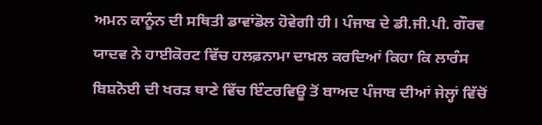ਅਮਨ ਕਾਨੂੰਨ ਦੀ ਸਥਿਤੀ ਡਾਵਾਂਡੋਲ ਹੋਵੇਗੀ ਹੀ। ਪੰਜਾਬ ਦੇ ਡੀ.ਜੀ.ਪੀ. ਗੌਰਵ ਯਾਦਵ ਨੇ ਹਾਈਕੋਰਟ ਵਿੱਚ ਹਲਫ਼ਨਾਮਾ ਦਾਖ਼ਲ ਕਰਦਿਆਂ ਕਿਹਾ ਕਿ ਲਾਰੰਸ ਬਿਸ਼ਨੋਈ ਦੀ ਖਰੜ ਥਾਣੇ ਵਿੱਚ ਇੰਟਰਵਿਊ ਤੋਂ ਬਾਅਦ ਪੰਜਾਬ ਦੀਆਂ ਜੇਲ੍ਹਾਂ ਵਿੱਚੋਂ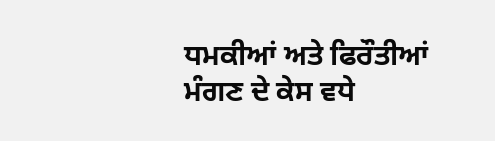ਧਮਕੀਆਂ ਅਤੇ ਫਿਰੌਤੀਆਂ ਮੰਗਣ ਦੇ ਕੇਸ ਵਧੇ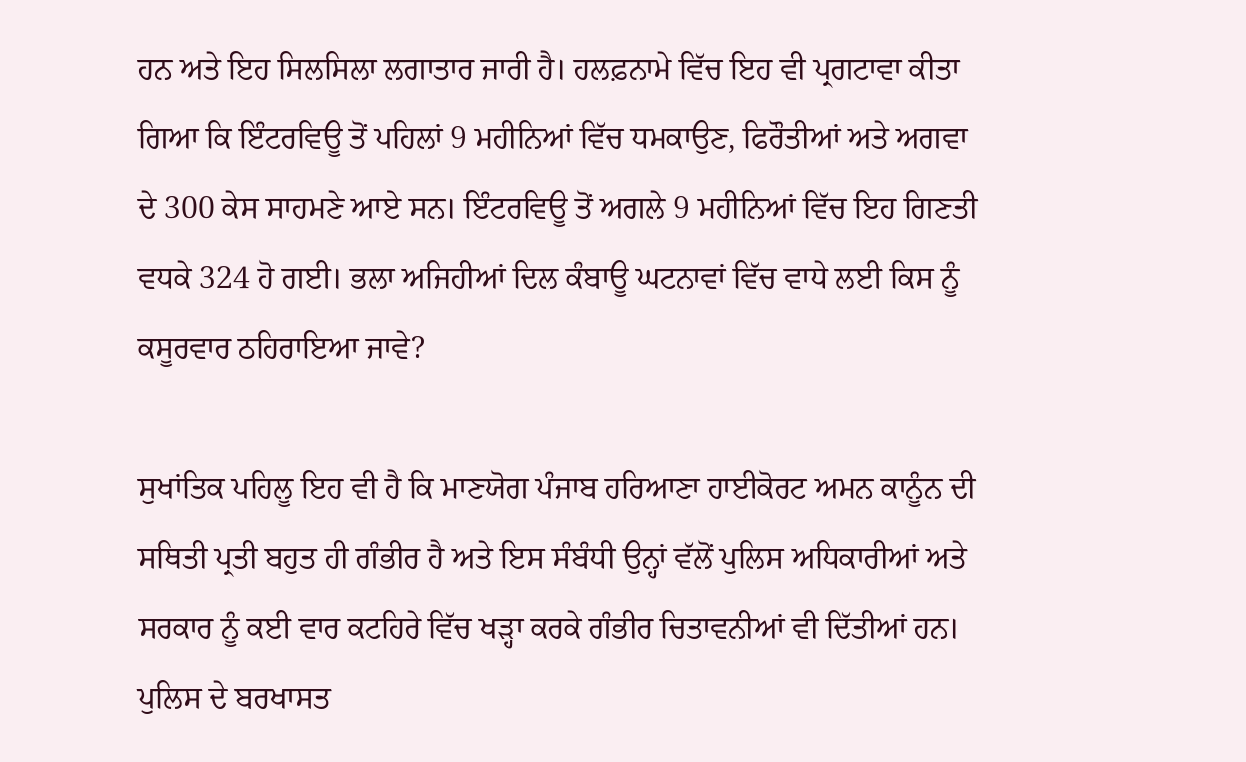ਹਨ ਅਤੇ ਇਹ ਸਿਲਸਿਲਾ ਲਗਾਤਾਰ ਜਾਰੀ ਹੈ। ਹਲਫ਼ਨਾਮੇ ਵਿੱਚ ਇਹ ਵੀ ਪ੍ਰਗਟਾਵਾ ਕੀਤਾ ਗਿਆ ਕਿ ਇੰਟਰਵਿਊ ਤੋਂ ਪਹਿਲਾਂ 9 ਮਹੀਨਿਆਂ ਵਿੱਚ ਧਮਕਾਉਣ, ਫਿਰੌਤੀਆਂ ਅਤੇ ਅਗਵਾ ਦੇ 300 ਕੇਸ ਸਾਹਮਣੇ ਆਏ ਸਨ। ਇੰਟਰਵਿਊ ਤੋਂ ਅਗਲੇ 9 ਮਹੀਨਿਆਂ ਵਿੱਚ ਇਹ ਗਿਣਤੀ ਵਧਕੇ 324 ਹੋ ਗਈ। ਭਲਾ ਅਜਿਹੀਆਂ ਦਿਲ ਕੰਬਾਊ ਘਟਨਾਵਾਂ ਵਿੱਚ ਵਾਧੇ ਲਈ ਕਿਸ ਨੂੰ ਕਸੂਰਵਾਰ ਠਹਿਰਾਇਆ ਜਾਵੇ?

ਸੁਖਾਂਤਿਕ ਪਹਿਲੂ ਇਹ ਵੀ ਹੈ ਕਿ ਮਾਣਯੋਗ ਪੰਜਾਬ ਹਰਿਆਣਾ ਹਾਈਕੋਰਟ ਅਮਨ ਕਾਨੂੰਨ ਦੀ ਸਥਿਤੀ ਪ੍ਰਤੀ ਬਹੁਤ ਹੀ ਗੰਭੀਰ ਹੈ ਅਤੇ ਇਸ ਸੰਬੰਧੀ ਉਨ੍ਹਾਂ ਵੱਲੋਂ ਪੁਲਿਸ ਅਧਿਕਾਰੀਆਂ ਅਤੇ ਸਰਕਾਰ ਨੂੰ ਕਈ ਵਾਰ ਕਟਹਿਰੇ ਵਿੱਚ ਖੜ੍ਹਾ ਕਰਕੇ ਗੰਭੀਰ ਚਿਤਾਵਨੀਆਂ ਵੀ ਦਿੱਤੀਆਂ ਹਨ। ਪੁਲਿਸ ਦੇ ਬਰਖਾਸਤ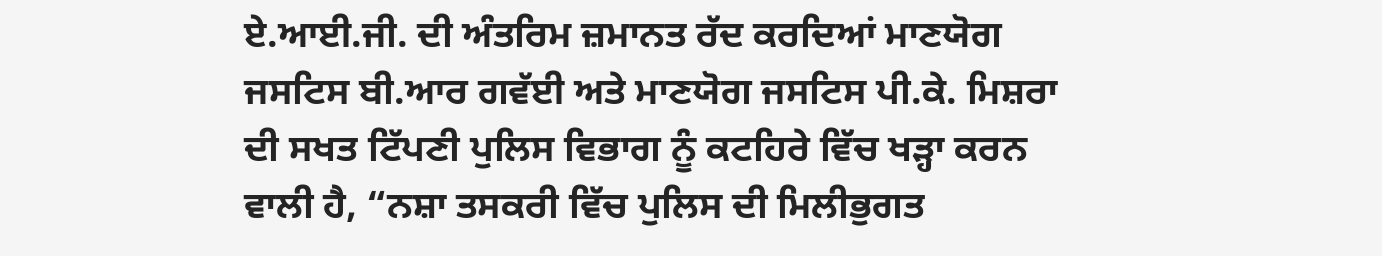ਏ.ਆਈ.ਜੀ. ਦੀ ਅੰਤਰਿਮ ਜ਼ਮਾਨਤ ਰੱਦ ਕਰਦਿਆਂ ਮਾਣਯੋਗ ਜਸਟਿਸ ਬੀ.ਆਰ ਗਵੱਈ ਅਤੇ ਮਾਣਯੋਗ ਜਸਟਿਸ ਪੀ.ਕੇ. ਮਿਸ਼ਰਾ ਦੀ ਸਖਤ ਟਿੱਪਣੀ ਪੁਲਿਸ ਵਿਭਾਗ ਨੂੰ ਕਟਹਿਰੇ ਵਿੱਚ ਖੜ੍ਹਾ ਕਰਨ ਵਾਲੀ ਹੈ, “ਨਸ਼ਾ ਤਸਕਰੀ ਵਿੱਚ ਪੁਲਿਸ ਦੀ ਮਿਲੀਭੁਗਤ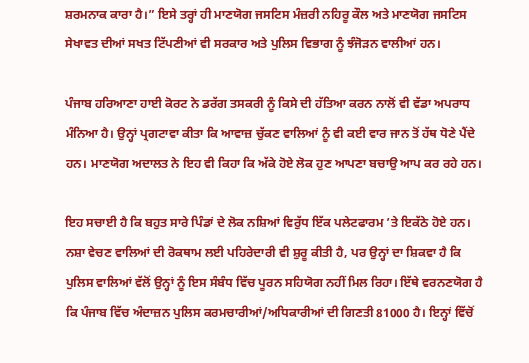ਸ਼ਰਮਨਾਕ ਕਾਰਾ ਹੈ।” ਇਸੇ ਤਰ੍ਹਾਂ ਹੀ ਮਾਣਯੋਗ ਜਸਟਿਸ ਮੰਜ਼ਰੀ ਨਹਿਰੂ ਕੌਲ ਅਤੇ ਮਾਣਯੋਗ ਜਸਟਿਸ ਸੇਖਾਵਤ ਦੀਆਂ ਸਖਤ ਟਿੱਪਣੀਆਂ ਵੀ ਸਰਕਾਰ ਅਤੇ ਪੁਲਿਸ ਵਿਭਾਗ ਨੂੰ ਝੰਜੋੜਨ ਵਾਲੀਆਂ ਹਨ।

ਪੰਜਾਬ ਹਰਿਆਣਾ ਹਾਈ ਕੋਰਟ ਨੇ ਡਰੱਗ ਤਸਕਰੀ ਨੂੰ ਕਿਸੇ ਦੀ ਹੱਤਿਆ ਕਰਨ ਨਾਲੋਂ ਵੀ ਵੱਡਾ ਅਪਰਾਧ ਮੰਨਿਆ ਹੈ। ਉਨ੍ਹਾਂ ਪ੍ਰਗਟਾਵਾ ਕੀਤਾ ਕਿ ਆਵਾਜ਼ ਚੁੱਕਣ ਵਾਲਿਆਂ ਨੂੰ ਵੀ ਕਈ ਵਾਰ ਜਾਨ ਤੋਂ ਹੱਥ ਧੋਣੇ ਪੈਂਦੇ ਹਨ। ਮਾਣਯੋਗ ਅਦਾਲਤ ਨੇ ਇਹ ਵੀ ਕਿਹਾ ਕਿ ਅੱਕੇ ਹੋਏ ਲੋਕ ਹੁਣ ਆਪਣਾ ਬਚਾਉ ਆਪ ਕਰ ਰਹੇ ਹਨ।

ਇਹ ਸਚਾਈ ਹੈ ਕਿ ਬਹੁਤ ਸਾਰੇ ਪਿੰਡਾਂ ਦੇ ਲੋਕ ਨਸ਼ਿਆਂ ਵਿਰੁੱਧ ਇੱਕ ਪਲੇਟਫਾਰਮ ’ਤੇ ਇਕੱਠੇ ਹੋਏ ਹਨ। ਨਸ਼ਾ ਵੇਚਣ ਵਾਲਿਆਂ ਦੀ ਰੋਕਥਾਮ ਲਈ ਪਹਿਰੇਦਾਰੀ ਵੀ ਸ਼ੁਰੂ ਕੀਤੀ ਹੈ, ਪਰ ਉਨ੍ਹਾਂ ਦਾ ਸ਼ਿਕਵਾ ਹੈ ਕਿ ਪੁਲਿਸ ਵਾਲਿਆਂ ਵੱਲੋਂ ਉਨ੍ਹਾਂ ਨੂੰ ਇਸ ਸੰਬੰਧ ਵਿੱਚ ਪੂਰਨ ਸਹਿਯੋਗ ਨਹੀਂ ਮਿਲ ਰਿਹਾ। ਇੱਥੇ ਵਰਨਣਯੋਗ ਹੈ ਕਿ ਪੰਜਾਬ ਵਿੱਚ ਅੰਦਾਜ਼ਨ ਪੁਲਿਸ ਕਰਮਚਾਰੀਆਂ/ਅਧਿਕਾਰੀਆਂ ਦੀ ਗਿਣਤੀ 81000 ਹੈ। ਇਨ੍ਹਾਂ ਵਿੱਚੋਂ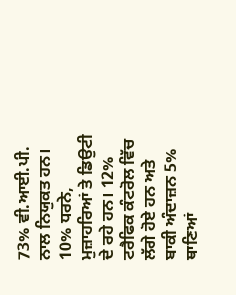73% ਵੀ.ਆਈ.ਪੀ. ਨਾਲ ਨਿਯੁਕਤ ਹਨ। 10% ਧਰਨੇ, ਮੁਜ਼ਾਹਰਿਆਂ ਤੇ ਡਿਉਟੀ ਦੇ ਰਹੇ ਹਨ। 12% ਟਰੈਫਿਕ ਕੰਟਰੋਲ ਵਿੱਚ ਲੱਗੇ ਹੋਏ ਹਨ ਅਤੇ ਬਾਕੀ ਅੰਦਾਜ਼ਨ 5% ਥਾਣਿਆਂ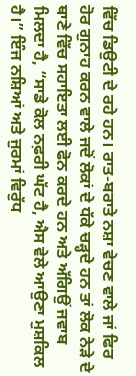ਵਿੱਚ ਡਿਉਟੀ ਦੇ ਰਹੇ ਹਨ। ਰਾਤ-ਬਰਾਤੇ ਨਸ਼ਾ ਵੇਚਣ ਵਾਲੇ ਜਾਂ ਫਿਰ ਹੋਰ ਗੁਨਾਹ ਕਰਨ ਵਾਲੇ ਜਦੋਂ ਲੋਕਾਂ ਦੇ ਧੱਕੇ ਚੜ੍ਹਦੇ ਹਨ ਤਾਂ ਲੋਕ ਨੇੜੇ ਦੇ ਥਾਣੇ ਵਿੱਚ ਸਹਾਇਤਾ ਲਈ ਫੋਨ ਕਰਦੇ ਹਨ ਅਤੇ ਅੱਗਿਉਂ ਜਵਾਬ ਮਿਲਦਾ ਹੈ, “ਸਾਡੇ ਕੋਲ ਨਫ਼ਰੀ ਘੱਟ ਹੈ, ਐਸ ਵੇਲੇ ਆਉਣਾ ਮੁਸ਼ਕਿਲ ਹੈ।” ਇੰਜ ਨਸ਼ਿਆਂ ਅਤੇ ਜੁਰਮਾਂ ਵਿਰੁੱਧ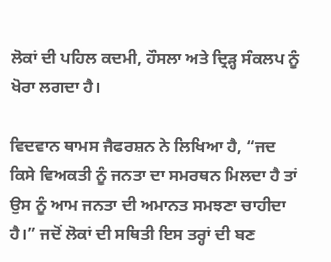ਲੋਕਾਂ ਦੀ ਪਹਿਲ ਕਦਮੀ, ਹੌਸਲਾ ਅਤੇ ਦ੍ਰਿੜ੍ਹ ਸੰਕਲਪ ਨੂੰ ਖੋਰਾ ਲਗਦਾ ਹੈ।

ਵਿਦਵਾਨ ਥਾਮਸ ਜੈਫਰਸ਼ਨ ਨੇ ਲਿਖਿਆ ਹੈ, “ਜਦ ਕਿਸੇ ਵਿਅਕਤੀ ਨੂੰ ਜਨਤਾ ਦਾ ਸਮਰਥਨ ਮਿਲਦਾ ਹੈ ਤਾਂ ਉਸ ਨੂੰ ਆਮ ਜਨਤਾ ਦੀ ਅਮਾਨਤ ਸਮਝਣਾ ਚਾਹੀਦਾ ਹੈ।” ਜਦੋਂ ਲੋਕਾਂ ਦੀ ਸਥਿਤੀ ਇਸ ਤਰ੍ਹਾਂ ਦੀ ਬਣ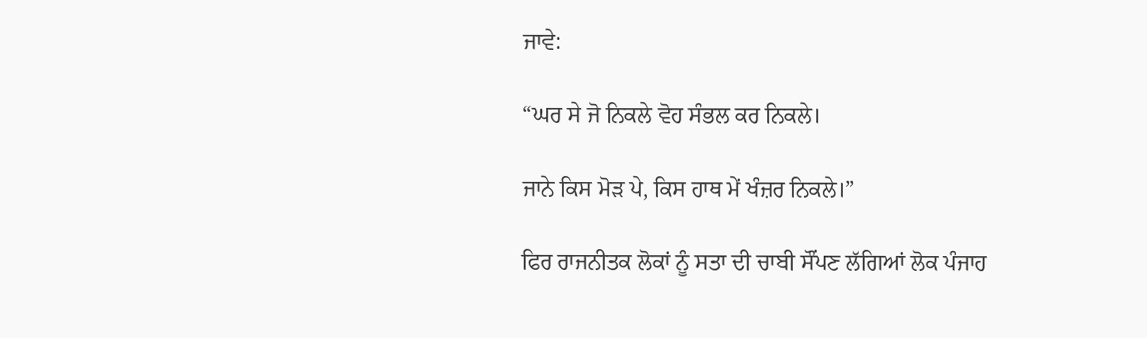ਜਾਵੇ:

“ਘਰ ਸੇ ਜੋ ਨਿਕਲੇ ਵੋਹ ਸੰਭਲ ਕਰ ਨਿਕਲੇ।

ਜਾਨੇ ਕਿਸ ਮੋੜ ਪੇ, ਕਿਸ ਹਾਥ ਮੇਂ ਖੰਜ਼ਰ ਨਿਕਲੇ।”

ਫਿਰ ਰਾਜਨੀਤਕ ਲੋਕਾਂ ਨੂੰ ਸਤਾ ਦੀ ਚਾਬੀ ਸੌਂਪਣ ਲੱਗਿਆਂ ਲੋਕ ਪੰਜਾਹ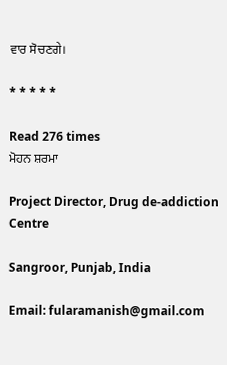ਵਾਰ ਸੋਚਣਗੇ।

* * * * *

Read 276 times
ਮੋਹਨ ਸ਼ਰਮਾ

Project Director, Drug de-addiction Centre

Sangroor, Punjab, India

Email: fularamanish@gmail.com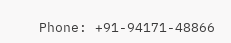Phone: +91-94171-48866